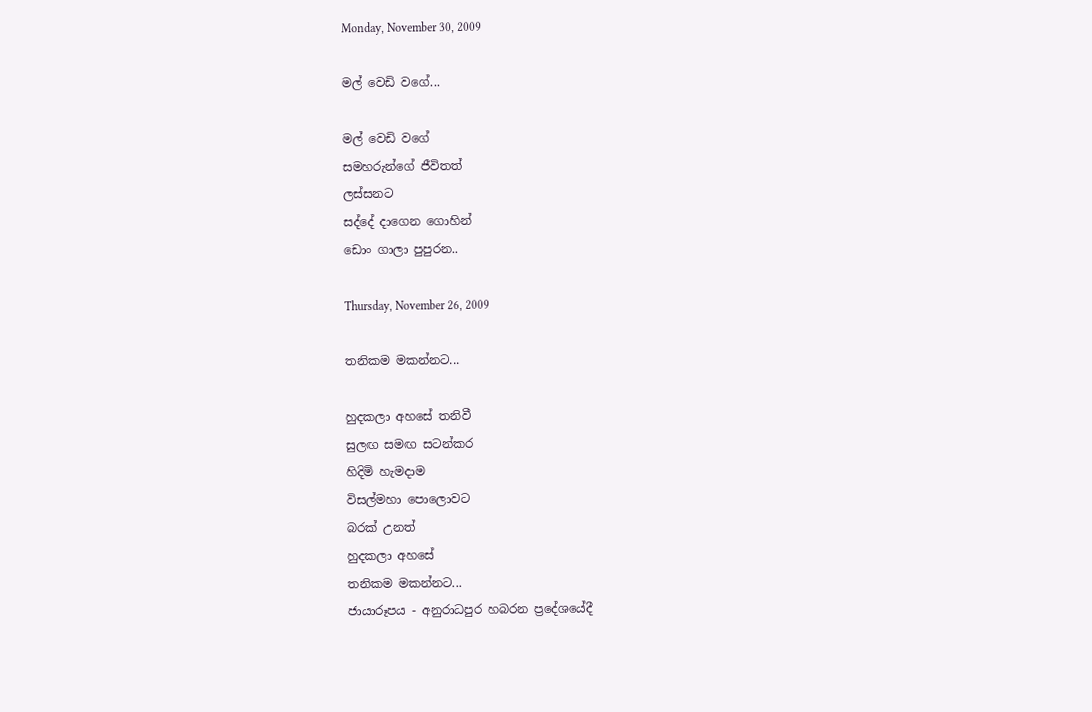Monday, November 30, 2009

මල් වෙඩි වගේ...

මල් වෙඩි වගේ
සමහරුන්ගේ ජීවිතත්
ලස්සනට
සද්දේ දාගෙන ගොහින්
ඩොං ගාලා පුපුරන..

Thursday, November 26, 2009

තනිකම මකන්නට...

හුදකලා අහසේ තනිවී
සුලඟ සමඟ සටන්කර
හිදිමි හැමදාම
විසල්මහා පොලොවට
බරක් උනත්
හුදකලා අහසේ
තනිකම මකන්නට...
ජායාරූපය - අනුරාධපුර හබරන ප්‍රදේශයේදී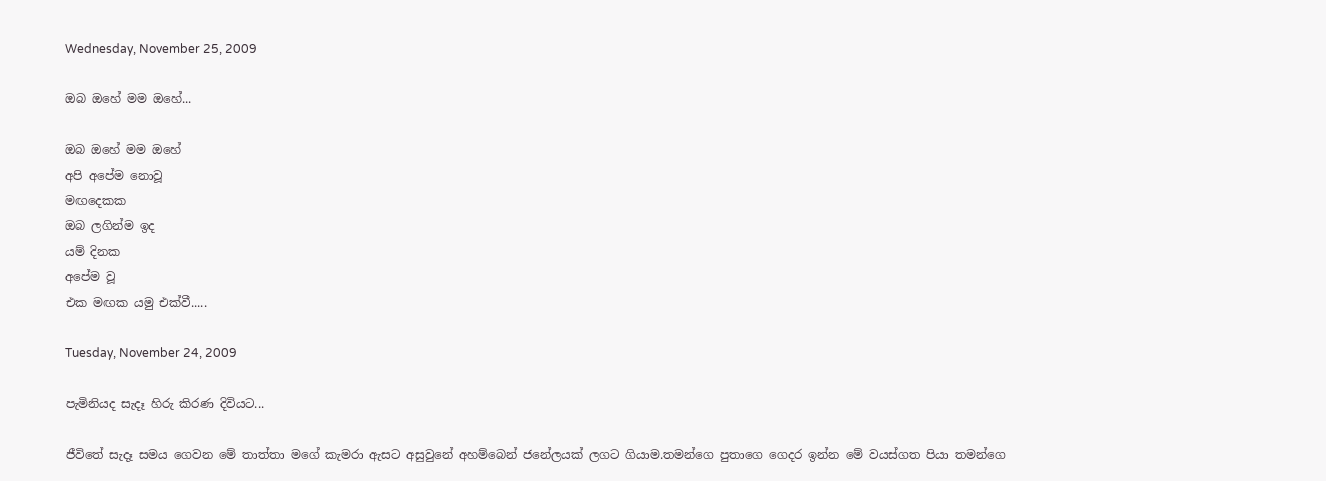Wednesday, November 25, 2009

ඔබ ඔහේ මම ඔහේ...

ඔබ ඔහේ මම ඔහේ
අපි අපේම නොවූ
මඟදෙකක
ඔබ ලගින්ම ඉද
යම් දිනක
අපේම වූ
එක මඟක යමු එක්වී.....

Tuesday, November 24, 2009

පැමිනියද සැදෑ හිරු කිරණ දිවියට...

ජීවිතේ සැදෑ සමය ගෙවන මේ තාත්තා මගේ කැමරා ඇසට අසුවුනේ අහම්බෙන් ජනේලයක් ලගට ගියාම.තමන්ගෙ පුතාගෙ ගෙදර ඉන්න මේ වයස්ගත පියා තමන්ගෙ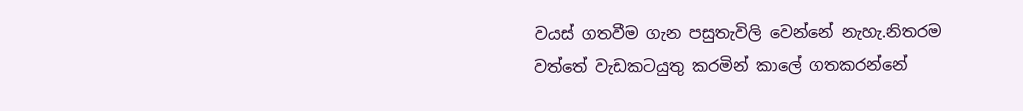වයස් ගතවීම ගැන පසුතැවිලි වෙන්නේ නැහැ.නිතරම වත්තේ වැඩකටයුතු කරමින් කාලේ ගතකරන්නේ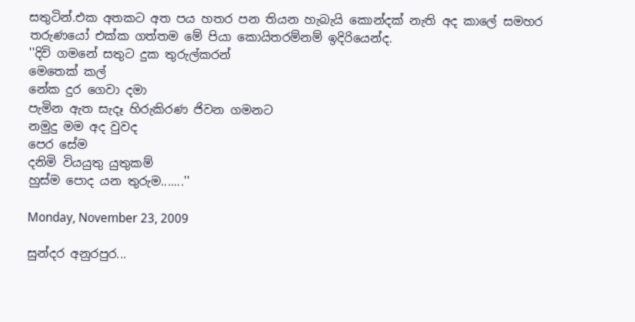සතුටින්.එක අතකට අත පය හතර පන තියන හැබැයි කොන්දක් නැති අද කාලේ සමහර තරුණයෝ එක්ක ගත්තම මේ පියා කොයිතරම්නම් ඉදිරියෙන්ද.
''දිවි ගමනේ සතුට දුක තුරුල්කරන්
මෙතෙක් කල්
නේක දුර ගෙවා දමා
පැමින ඇත සැදෑ හිරුකිරණ ජිවන ගමනට
නමුදු මම අද වුවද
පෙර සේම
දනිමි වියයුතු යුතුකම්
හුස්ම පොද යන තුරුම.......''

Monday, November 23, 2009

සුන්දර අනුරපුර...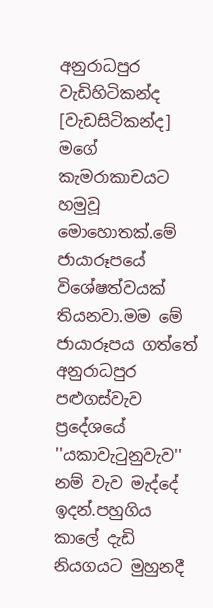අනුරාධපුර වැඩිහිටිකන්ද [වැඩසිටිකන්ද] මගේ කැමරාකාචයට හමුවූ මොහොතක්.මේ ජායාරූපයේ විශේෂත්වයක් තියනවා.මම මේ ජායාරූපය ගත්තේ අනුරාධපුර පළුගස්වැව ප්‍රදේශයේ ''යකාවැටුනුවැව'' නම් වැව මැද්දේ ඉදන්.පහුගිය කාලේ දැඩි නියගයට මුහුනදී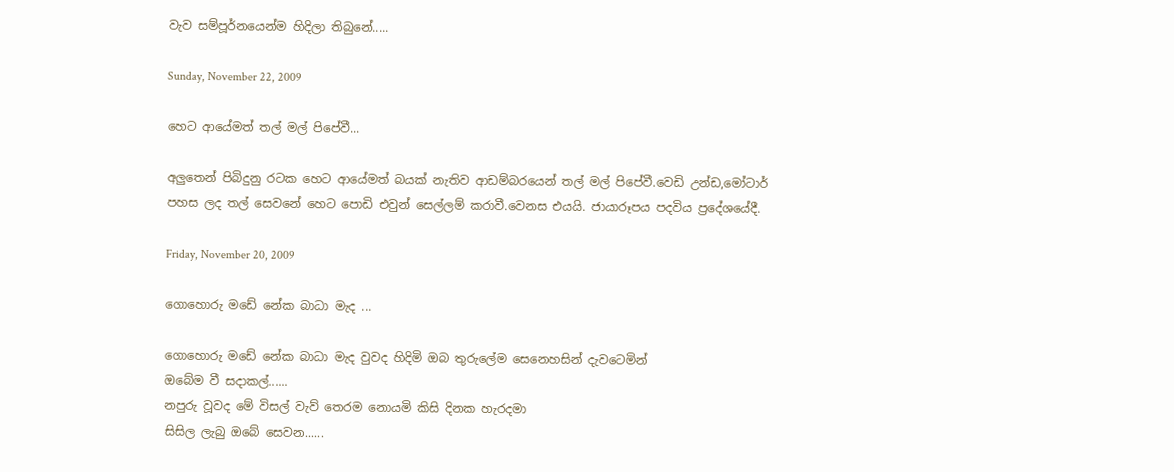වැව සම්පූර්නයෙන්ම හිදිලා තිබුනේ.....

Sunday, November 22, 2009

හෙට ආයේමත් තල් මල් පිපේවී...

අලුතෙන් පිබිදුනු රටක හෙට ආයේමත් බයක් නැතිව ආඩම්බරයෙන් තල් මල් පිපේවී.වෙඩි උන්ඩ,මෝටාර් පහස ලද තල් සෙවනේ හෙට පොඩි එවුන් සෙල්ලම් කරාවී.වෙනස එයයි. ජායාරූපය පදවිය ප්‍රදේශයේදී.

Friday, November 20, 2009

ගොහොරු මඩේ නේක බාධා මැද ...

ගොහොරු මඩේ නේක බාධා මැද වුවද හිදිමි ඔබ තුරුලේම සෙනෙහසින් දැවටෙමින්
ඔබේම වී සදාකල්......
නපුරු වූවද මේ විසල් වැව් තෙරම නොයමි කිසි දිනක හැරදමා
සිසිල ලැබු ඔබේ සෙවන......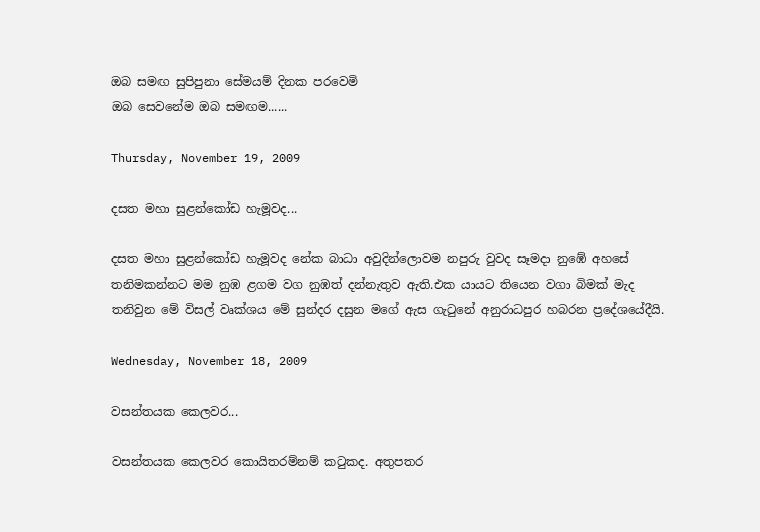ඔබ සමඟ සුපිපුනා සේමයම් දිනක පරවෙමි
ඔබ සෙවනේම ඔබ සමඟම......

Thursday, November 19, 2009

දසත මහා සුළන්කෝඩ හැමූවද...

දසත මහා සුළන්කෝඩ හැමූවද නේක බාධා අවුදින්ලොවම නපුරු වුවද සෑමදා නුඹේ අහසේ තනිමකන්නට මම නුඹ ළගම වග නුඹත් දන්නැතුව ඇති.එක යායට තියෙන වගා බිමක් මැද තනිවුන මේ විසල් වෘක්ශය මේ සුන්දර දසුන මගේ ඇස ගැටුනේ අනුරාධපුර හබරන ප්‍රදේශයේදීයි.

Wednesday, November 18, 2009

වසන්තයක කෙලවර...

වසන්තයක කෙලවර කොයිතරම්නම් කටුකද. අතුපතර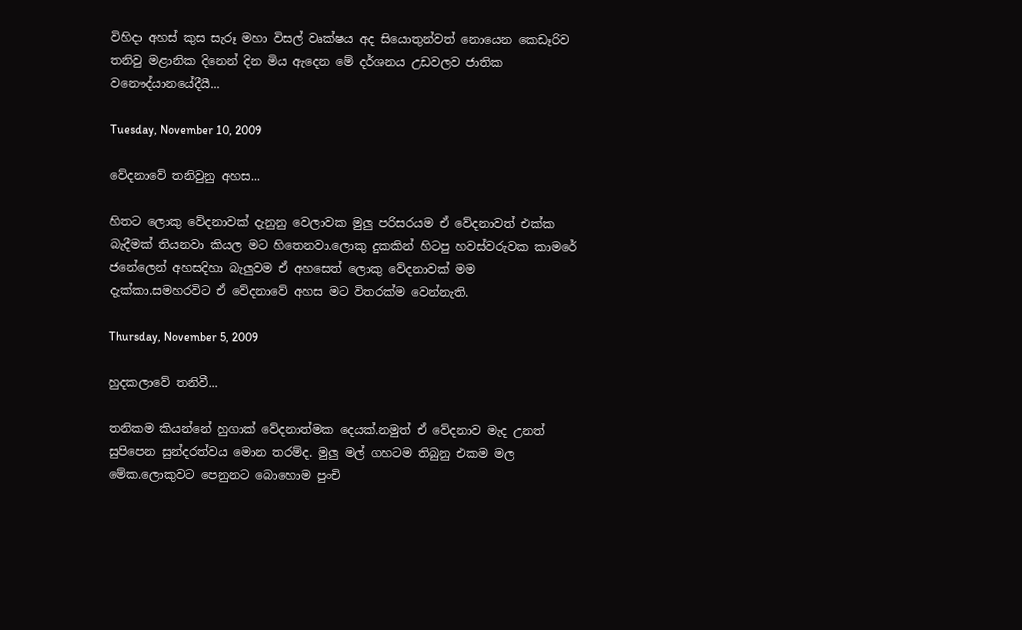විහිදා අහස් කුස සැරූ මහා විසල් වෘක්ෂය අද සියොතුන්වත් නොයෙන කෙඩෑරිව තනිවු මළානික දිනෙන් දින මිය ඇදෙන මේ දර්ශනය උඩවලව ජාතික වනෞද්යානයේදීයී...

Tuesday, November 10, 2009

වේදනාවේ තනිවුනු අහස...

හිතට ලොකු වේදනාවක් දැනුනු වෙලාවක මුලු පරිසරයම ඒ වේදනාවත් එක්ක බැදීමක් තියනවා කියල මට හිතෙනවා.ලොකු දුකකින් හිටපු හවස්වරුවක කාමරේ ජනේලෙන් අහසදිහා බැලුවම ඒ අහසෙත් ලොකු වේදනාවක් මම දැක්කා.සමහරවිට ඒ වේදනාවේ අහස මට විතරක්ම වෙන්නැති.

Thursday, November 5, 2009

හුදකලාවේ තනිවී...

තනිකම කියන්නේ හුගාක් වේදනාත්මක දෙයක්.නමුත් ඒ වේදනාව මැද උනත් සුපිපෙන සුන්දරත්වය මොන තරම්ද. මුලු මල් ගහටම තිබුනු එකම මල මේක.ලොකුවට පෙනුනට බොහොම පුංචි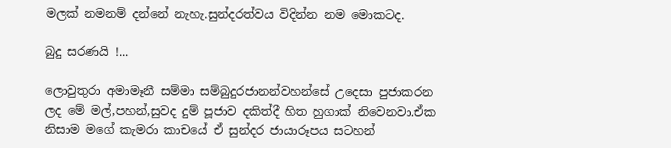මලක් නමනම් දන්නේ නැහැ.සුන්දරත්වය විදින්න නම මොකටද.

බුදු සරණයි !...

ලොවුතුරා අමාමෑනී සම්මා සම්බුදුරජානන්වහන්සේ උදෙසා පුජාකරන ලද මේ මල්,පහන්,සුවද දුම් පූජාව දකිත්දී හිත හුගාක් නිවෙනවා.ඒක නිසාම මගේ කැමරා කාචයේ ඒ සුන්දර ජායාරූපය සටහන්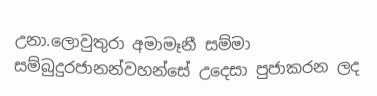උනා.ලොවුතුරා අමාමෑනී සම්මා සම්බුදුරජානන්වහන්සේ උදෙසා පුජාකරන ලද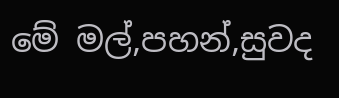මේ මල්,පහන්,සුවද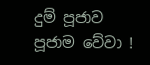දුම් පූජාව පූජාම වේවා !